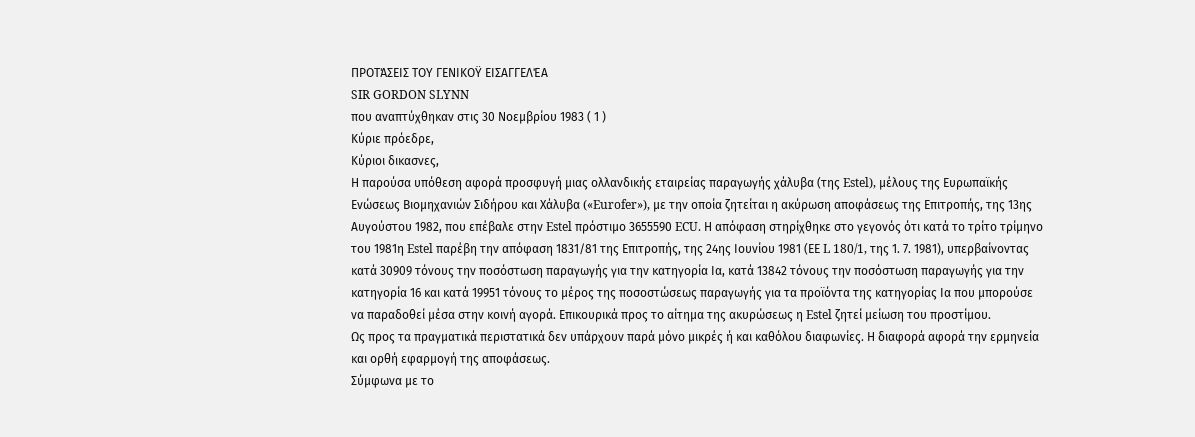ΠΡΟΤΆΣΕΙΣ ΤΟΥ ΓΕΝΙΚΟΫ ΕΙΣΑΓΓΕΛΈΑ
SIR GORDON SLYNN
που αναπτύχθηκαν στις 30 Νοεμβρίου 1983 ( 1 )
Κύριε πρόεδρε,
Κύριοι δικασνες,
Η παρούσα υπόθεση αφορά προσφυγή μιας ολλανδικής εταιρείας παραγωγής χάλυβα (της Estel), μέλους της Ευρωπαϊκής Ενώσεως Βιομηχανιών Σιδήρου και Χάλυβα («Eurofer»), με την οποία ζητείται η ακύρωση αποφάσεως της Επιτροπής, της 13ης Αυγούστου 1982, που επέβαλε στην Estel πρόστιμο 3655590 ECU. Η απόφαση στηρίχθηκε στο γεγονός ότι κατά το τρίτο τρίμηνο του 1981η Estel παρέβη την απόφαση 1831/81 της Επιτροπής, της 24ης Ιουνίου 1981 (ΕΕ L 180/1, της 1. 7. 1981), υπερβαίνοντας κατά 30909 τόνους την ποσόστωση παραγωγής για την κατηγορία Ια, κατά 13842 τόνους την ποσόστωση παραγωγής για την κατηγορία 16 και κατά 19951 τόνους το μέρος της ποσοστώσεως παραγωγής για τα προϊόντα της κατηγορίας Ια που μπορούσε να παραδοθεί μέσα στην κοινή αγορά. Επικουρικά προς το αίτημα της ακυρώσεως η Estel ζητεί μείωση του προστίμου.
Ως προς τα πραγματικά περιστατικά δεν υπάρχουν παρά μόνο μικρές ή και καθόλου διαφωνίες. Η διαφορά αφορά την ερμηνεία και ορθή εφαρμογή της αποφάσεως.
Σύμφωνα με το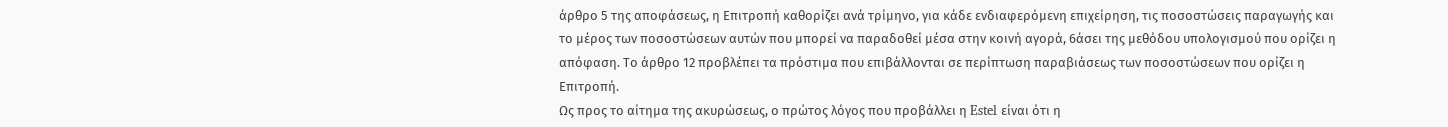άρθρο 5 της αποφάσεως, η Επιτροπή καθορίζει ανά τρίμηνο, για κάδε ενδιαφερόμενη επιχείρηση, τις ποσοστώσεις παραγωγής και το μέρος των ποσοστώσεων αυτών που μπορεί να παραδοθεί μέσα στην κοινή αγορά, 6άσει της μεθόδου υπολογισμού που ορίζει η απόφαση. Το άρθρο 12 προβλέπει τα πρόστιμα που επιβάλλονται σε περίπτωση παραβιάσεως των ποσοστώσεων που ορίζει η Επιτροπή.
Ως προς το αίτημα της ακυρώσεως, ο πρώτος λόγος που προβάλλει η Estel είναι ότι η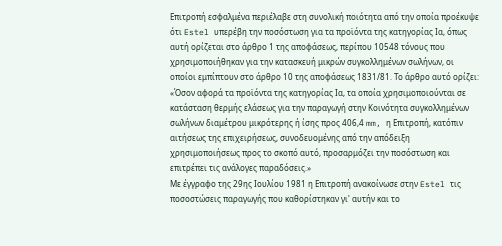Επιτροπή εσφαλμένα περιέλαβε στη συνολική ποιότητα από την οποία προέκυψε ότι Estel υπερέβη την ποσόστωση για τα προϊόντα της κατηγορίας Ια, όπως αυτή ορίζεται στο άρθρο 1 της αποφάσεως, περίπου 10548 τόνους που χρησιμοποιήθηκαν για την κατασκευή μικρών συγκολλημένων σωλήνων, οι οποίοι εμπίπτουν στο άρθρο 10 της αποφάσεως 1831/81. Το άρθρο αυτό ορίζει:
«Όσον αφορά τα προϊόντα της κατηγορίας Ια, τα οποία χρησιμοποιούνται σε κατάσταση θερμής ελάσεως για την παραγωγή στην Κοινότητα συγκολλημένων σωλήνων διαμέτρου μικρότερης ή ίσης προς 406,4 mm, η Επιτροπή, κατόπιν αιτήσεως της επιχειρήσεως, συνοδευομένης από την απόδειξη χρησιμοποιήσεως προς το σκοπό αυτό, προσαρμόζει την ποσόστωση και επιτρέπει τις ανάλογες παραδόσεις.»
Με έγγραφο της 29ης Ιουλίου 1981 η Επιτροπή ανακοίνωσε στην Estel τις ποσοστώσεις παραγωγής που καθορίστηκαν γι' αυτήν και το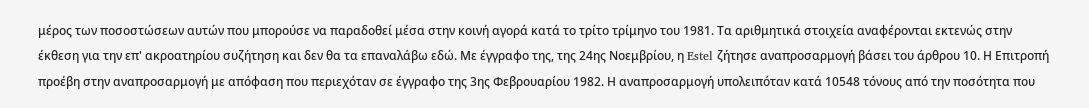μέρος των ποσοστώσεων αυτών που μπορούσε να παραδοθεί μέσα στην κοινή αγορά κατά το τρίτο τρίμηνο του 1981. Τα αριθμητικά στοιχεία αναφέρονται εκτενώς στην έκθεση για την επ' ακροατηρίου συζήτηση και δεν θα τα επαναλάβω εδώ. Με έγγραφο της, της 24ης Νοεμβρίου, η Estel ζήτησε αναπροσαρμογή βάσει του άρθρου 10. Η Επιτροπή προέβη στην αναπροσαρμογή με απόφαση που περιεχόταν σε έγγραφο της 3ης Φεβρουαρίου 1982. Η αναπροσαρμογή υπολειπόταν κατά 10548 τόνους από την ποσότητα που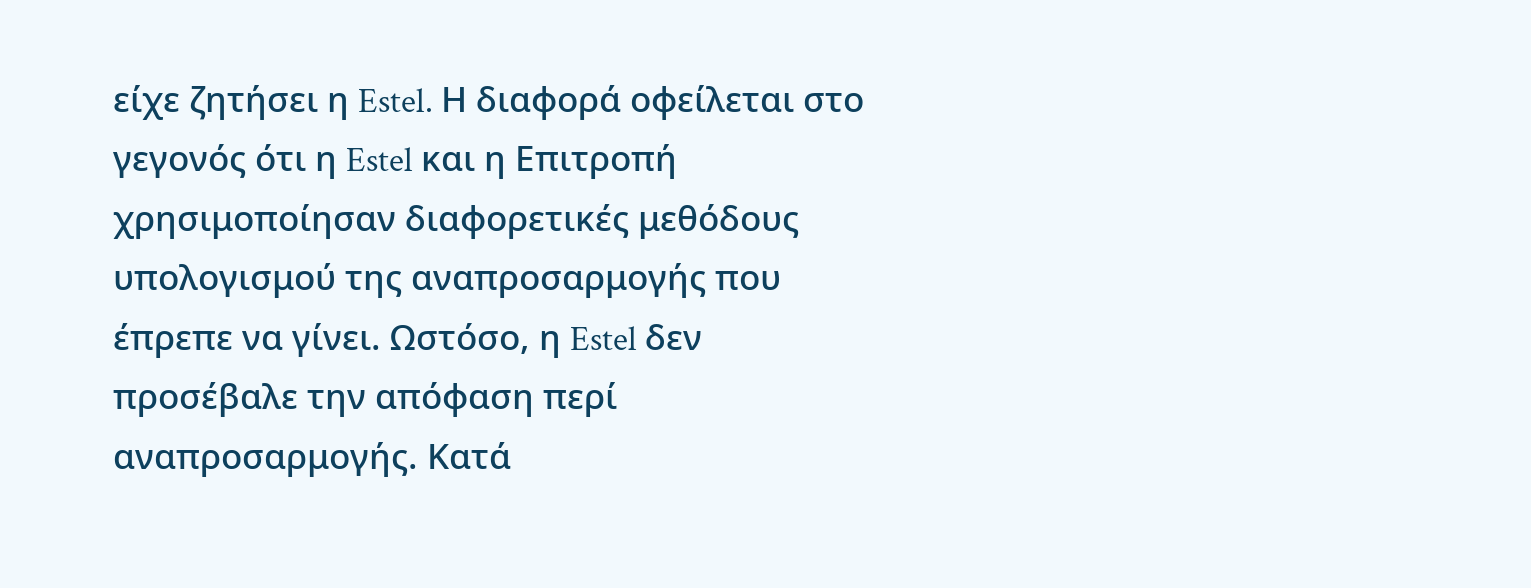είχε ζητήσει η Estel. Η διαφορά οφείλεται στο γεγονός ότι η Estel και η Επιτροπή χρησιμοποίησαν διαφορετικές μεθόδους υπολογισμού της αναπροσαρμογής που έπρεπε να γίνει. Ωστόσο, η Estel δεν προσέβαλε την απόφαση περί αναπροσαρμογής. Κατά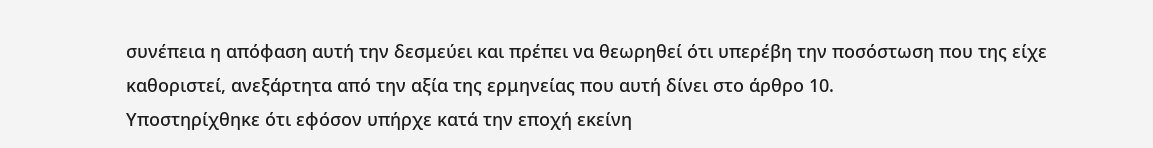συνέπεια η απόφαση αυτή την δεσμεύει και πρέπει να θεωρηθεί ότι υπερέβη την ποσόστωση που της είχε καθοριστεί, ανεξάρτητα από την αξία της ερμηνείας που αυτή δίνει στο άρθρο 10.
Υποστηρίχθηκε ότι εφόσον υπήρχε κατά την εποχή εκείνη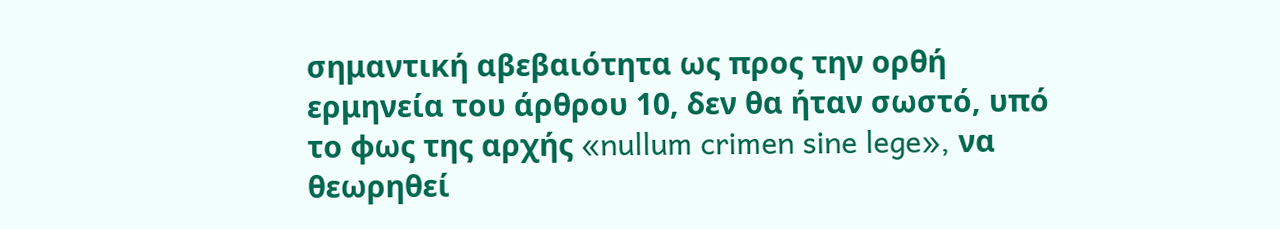σημαντική αβεβαιότητα ως προς την ορθή ερμηνεία του άρθρου 10, δεν θα ήταν σωστό, υπό το φως της αρχής «nullum crimen sine lege», να θεωρηθεί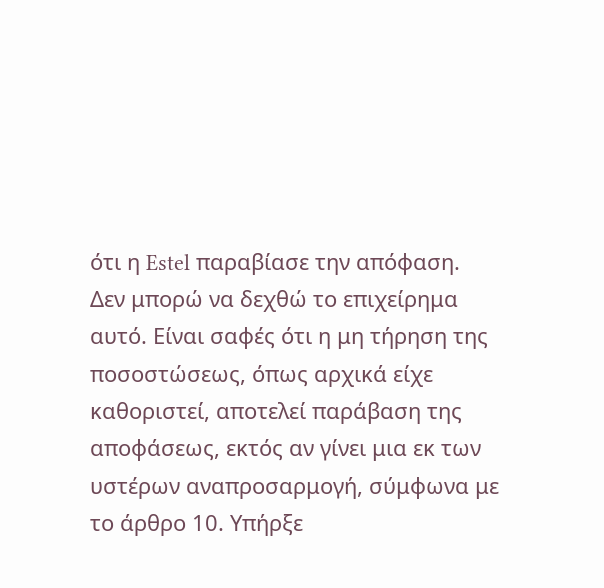ότι η Estel παραβίασε την απόφαση. Δεν μπορώ να δεχθώ το επιχείρημα αυτό. Είναι σαφές ότι η μη τήρηση της ποσοστώσεως, όπως αρχικά είχε καθοριστεί, αποτελεί παράβαση της αποφάσεως, εκτός αν γίνει μια εκ των υστέρων αναπροσαρμογή, σύμφωνα με το άρθρο 10. Υπήρξε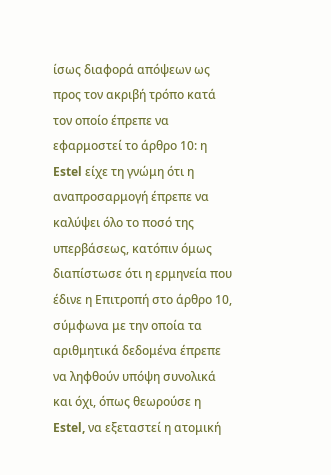ίσως διαφορά απόψεων ως προς τον ακριβή τρόπο κατά τον οποίο έπρεπε να εφαρμοστεί το άρθρο 10: η Estel είχε τη γνώμη ότι η αναπροσαρμογή έπρεπε να καλύψει όλο το ποσό της υπερβάσεως, κατόπιν όμως διαπίστωσε ότι η ερμηνεία που έδινε η Επιτροπή στο άρθρο 10, σύμφωνα με την οποία τα αριθμητικά δεδομένα έπρεπε να ληφθούν υπόψη συνολικά και όχι, όπως θεωρούσε η Estel, να εξεταστεί η ατομική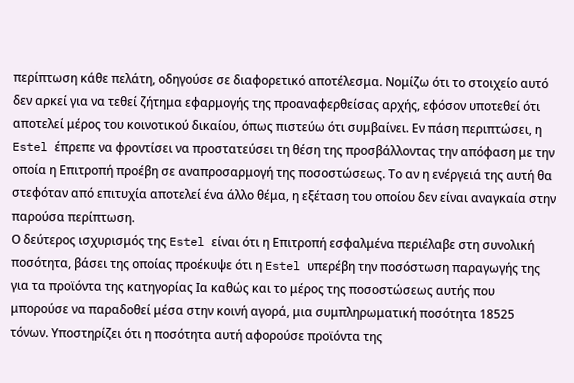περίπτωση κάθε πελάτη, οδηγούσε σε διαφορετικό αποτέλεσμα. Νομίζω ότι το στοιχείο αυτό δεν αρκεί για να τεθεί ζήτημα εφαρμογής της προαναφερθείσας αρχής, εφόσον υποτεθεί ότι αποτελεί μέρος του κοινοτικού δικαίου, όπως πιστεύω ότι συμβαίνει. Εν πάση περιπτώσει, η Estel έπρεπε να φροντίσει να προστατεύσει τη θέση της προσβάλλοντας την απόφαση με την οποία η Επιτροπή προέβη σε αναπροσαρμογή της ποσοστώσεως. Το αν η ενέργειά της αυτή θα στεφόταν από επιτυχία αποτελεί ένα άλλο θέμα, η εξέταση του οποίου δεν είναι αναγκαία στην παρούσα περίπτωση.
Ο δεύτερος ισχυρισμός της Estel είναι ότι η Επιτροπή εσφαλμένα περιέλαβε στη συνολική ποσότητα, βάσει της οποίας προέκυψε ότι η Estel υπερέβη την ποσόστωση παραγωγής της για τα προϊόντα της κατηγορίας Ια καθώς και το μέρος της ποσοστώσεως αυτής που μπορούσε να παραδοθεί μέσα στην κοινή αγορά, μια συμπληρωματική ποσότητα 18525 τόνων. Υποστηρίζει ότι η ποσότητα αυτή αφορούσε προϊόντα της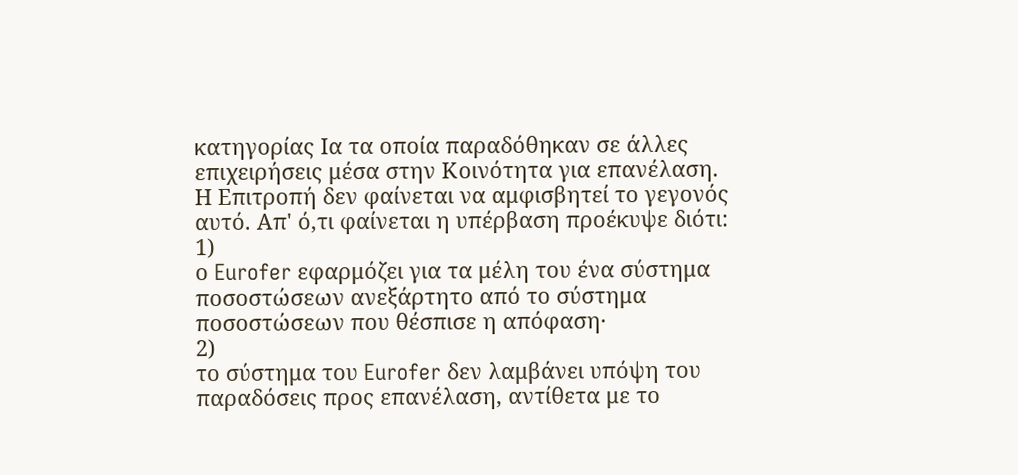κατηγορίας Ια τα οποία παραδόθηκαν σε άλλες επιχειρήσεις μέσα στην Κοινότητα για επανέλαση. Η Επιτροπή δεν φαίνεται να αμφισβητεί το γεγονός αυτό. Απ' ό,τι φαίνεται η υπέρβαση προέκυψε διότι:
1)
ο Eurofer εφαρμόζει για τα μέλη του ένα σύστημα ποσοστώσεων ανεξάρτητο από το σύστημα ποσοστώσεων που θέσπισε η απόφαση·
2)
το σύστημα του Eurofer δεν λαμβάνει υπόψη του παραδόσεις προς επανέλαση, αντίθετα με το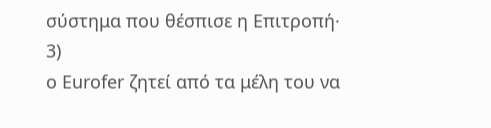σύστημα που θέσπισε η Επιτροπή·
3)
ο Eurofer ζητεί από τα μέλη του να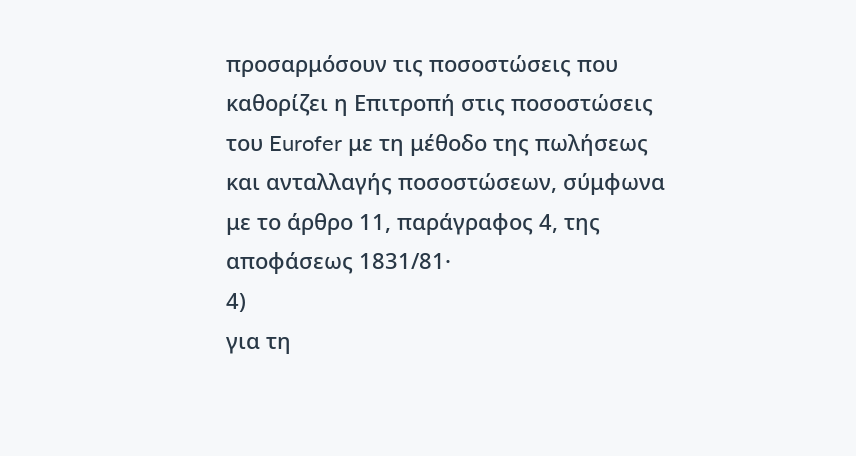προσαρμόσουν τις ποσοστώσεις που καθορίζει η Επιτροπή στις ποσοστώσεις του Eurofer με τη μέθοδο της πωλήσεως και ανταλλαγής ποσοστώσεων, σύμφωνα με το άρθρο 11, παράγραφος 4, της αποφάσεως 1831/81·
4)
για τη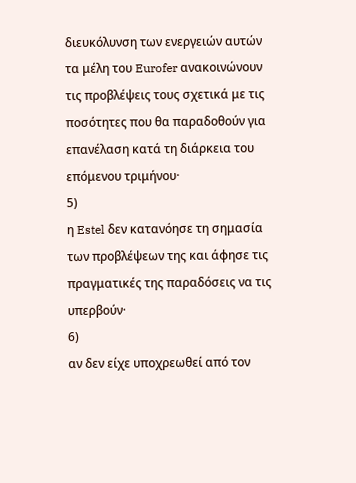διευκόλυνση των ενεργειών αυτών τα μέλη του Eurofer ανακοινώνουν τις προβλέψεις τους σχετικά με τις ποσότητες που θα παραδοθούν για επανέλαση κατά τη διάρκεια του επόμενου τριμήνου·
5)
η Estel δεν κατανόησε τη σημασία των προβλέψεων της και άφησε τις πραγματικές της παραδόσεις να τις υπερβούν·
6)
αν δεν είχε υποχρεωθεί από τον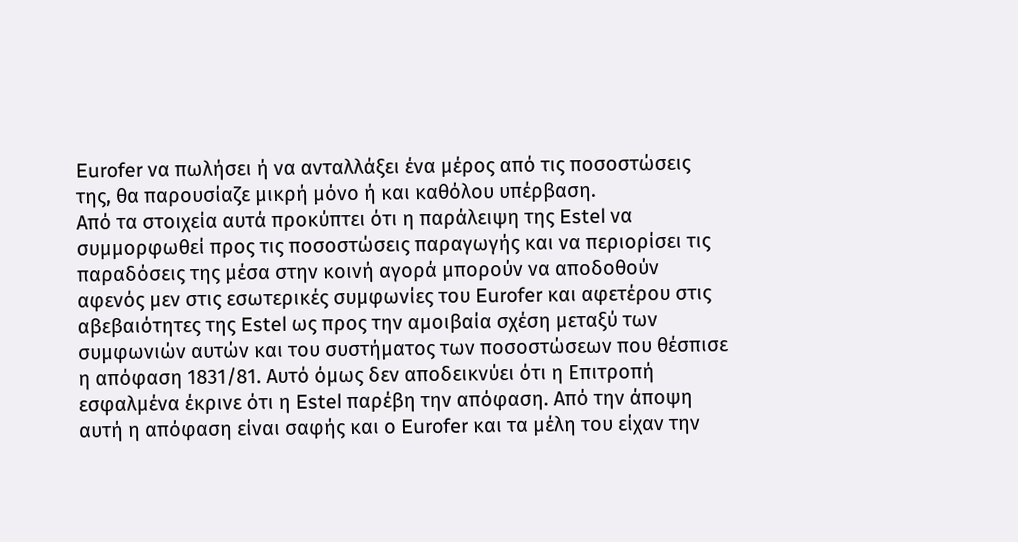Eurofer να πωλήσει ή να ανταλλάξει ένα μέρος από τις ποσοστώσεις της, θα παρουσίαζε μικρή μόνο ή και καθόλου υπέρβαση.
Από τα στοιχεία αυτά προκύπτει ότι η παράλειψη της Estel να συμμορφωθεί προς τις ποσοστώσεις παραγωγής και να περιορίσει τις παραδόσεις της μέσα στην κοινή αγορά μπορούν να αποδοθούν αφενός μεν στις εσωτερικές συμφωνίες του Eurofer και αφετέρου στις αβεβαιότητες της Estel ως προς την αμοιβαία σχέση μεταξύ των συμφωνιών αυτών και του συστήματος των ποσοστώσεων που θέσπισε η απόφαση 1831/81. Αυτό όμως δεν αποδεικνύει ότι η Επιτροπή εσφαλμένα έκρινε ότι η Estel παρέβη την απόφαση. Από την άποψη αυτή η απόφαση είναι σαφής και ο Eurofer και τα μέλη του είχαν την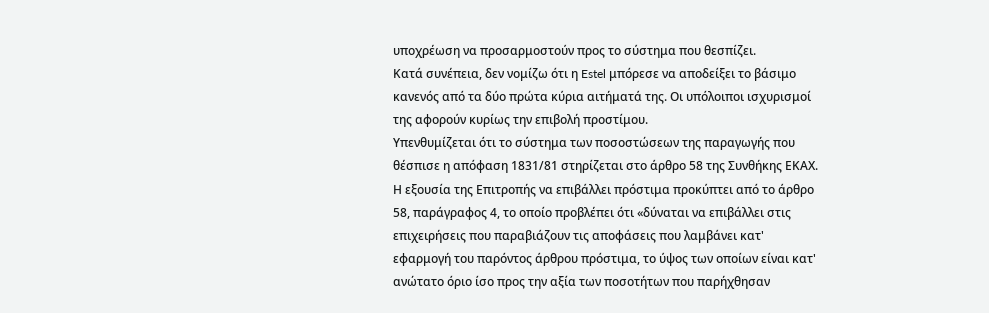υποχρέωση να προσαρμοστούν προς το σύστημα που θεσπίζει.
Κατά συνέπεια, δεν νομίζω ότι η Estel μπόρεσε να αποδείξει το βάσιμο κανενός από τα δύο πρώτα κύρια αιτήματά της. Οι υπόλοιποι ισχυρισμοί της αφορούν κυρίως την επιβολή προστίμου.
Υπενθυμίζεται ότι το σύστημα των ποσοστώσεων της παραγωγής που θέσπισε η απόφαση 1831/81 στηρίζεται στο άρθρο 58 της Συνθήκης ΕΚΑΧ. Η εξουσία της Επιτροπής να επιβάλλει πρόστιμα προκύπτει από το άρθρο 58, παράγραφος 4, το οποίο προβλέπει ότι «δύναται να επιβάλλει στις επιχειρήσεις που παραβιάζουν τις αποφάσεις που λαμβάνει κατ' εφαρμογή του παρόντος άρθρου πρόστιμα, το ύψος των οποίων είναι κατ' ανώτατο όριο ίσο προς την αξία των ποσοτήτων που παρήχθησαν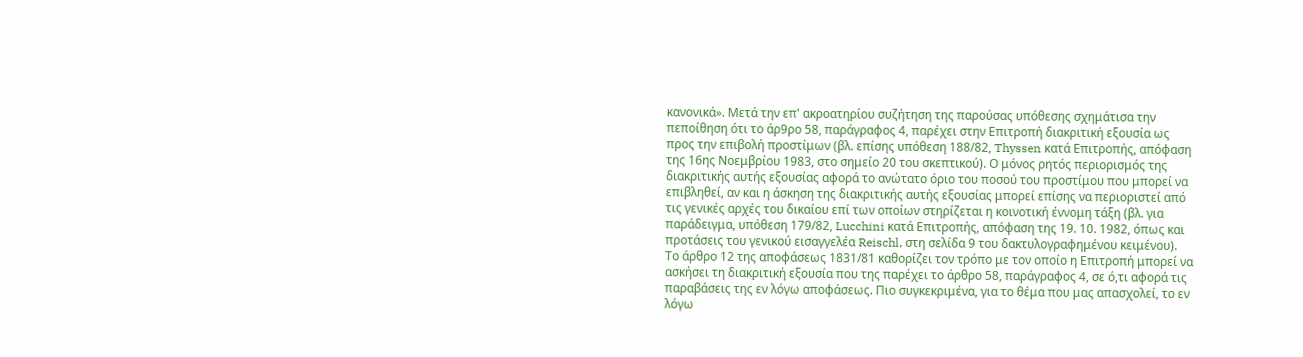κανονικά». Μετά την επ' ακροατηρίου συζήτηση της παρούσας υπόθεσης σχημάτισα την πεποίθηση ότι το άρ9ρο 58, παράγραφος 4, παρέχει στην Επιτροπή διακριτική εξουσία ως προς την επιβολή προστίμων (βλ. επίσης υπόθεση 188/82, Thyssen κατά Επιτροπής, απόφαση της 16ης Νοεμβρίου 1983, στο σημείο 20 του σκεπτικού). Ο μόνος ρητός περιορισμός της διακριτικής αυτής εξουσίας αφορά το ανώτατο όριο του ποσού του προστίμου που μπορεί να επιβληθεί, αν και η άσκηση της διακριτικής αυτής εξουσίας μπορεί επίσης να περιοριστεί από τις γενικές αρχές του δικαίου επί των οποίων στηρίζεται η κοινοτική έννομη τάξη (βλ. για παράδειγμα, υπόθεση 179/82, Lucchini κατά Επιτροπής, απόφαση της 19. 10. 1982, όπως και προτάσεις του γενικού εισαγγελέα Reischl, στη σελίδα 9 του δακτυλογραφημένου κειμένου).
Το άρθρο 12 της αποφάσεως 1831/81 καθορίζει τον τρόπο με τον οποίο η Επιτροπή μπορεί να ασκήσει τη διακριτική εξουσία που της παρέχει το άρθρο 58, παράγραφος 4, σε ό,τι αφορά τις παραβάσεις της εν λόγω αποφάσεως. Πιο συγκεκριμένα, για το θέμα που μας απασχολεί, το εν λόγω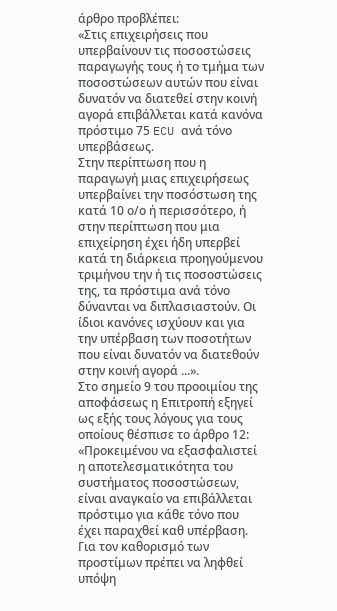άρθρο προβλέπει:
«Στις επιχειρήσεις που υπερβαίνουν τις ποσοστώσεις παραγωγής τους ή το τμήμα των ποσοστώσεων αυτών που είναι δυνατόν να διατεθεί στην κοινή αγορά επιβάλλεται κατά κανόνα πρόστιμο 75 ECU ανά τόνο υπερβάσεως.
Στην περίπτωση που η παραγωγή μιας επιχειρήσεως υπερβαίνει την ποσόστωση της κατά 10 ο/ο ή περισσότερο, ή στην περίπτωση που μια επιχείρηση έχει ήδη υπερβεί κατά τη διάρκεια προηγούμενου τριμήνου την ή τις ποσοστώσεις της, τα πρόστιμα ανά τόνο δύνανται να διπλασιαστούν. Οι ίδιοι κανόνες ισχύουν και για την υπέρβαση των ποσοτήτων που είναι δυνατόν να διατεθούν στην κοινή αγορά ...».
Στο σημείο 9 του προοιμίου της αποφάσεως η Επιτροπή εξηγεί ως εξής τους λόγους για τους οποίους θέσπισε το άρθρο 12:
«Προκειμένου να εξασφαλιστεί η αποτελεσματικότητα του συστήματος ποσοστώσεων, είναι αναγκαίο να επιβάλλεται πρόστιμο για κάθε τόνο που έχει παραχθεί καθ υπέρβαση.
Για τον καθορισμό των προστίμων πρέπει να ληφθεί υπόψη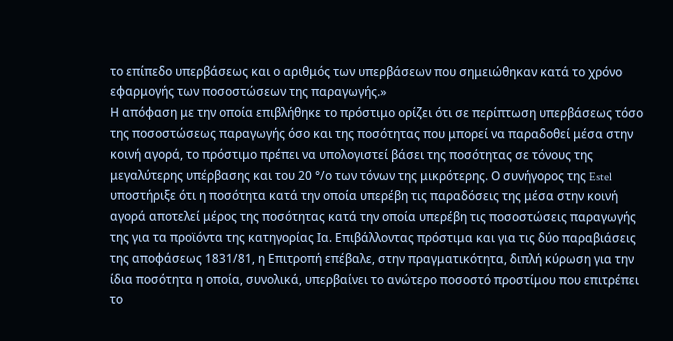το επίπεδο υπερβάσεως και ο αριθμός των υπερβάσεων που σημειώθηκαν κατά το χρόνο εφαρμογής των ποσοστώσεων της παραγωγής.»
Η απόφαση με την οποία επιβλήθηκε το πρόστιμο ορίζει ότι σε περίπτωση υπερβάσεως τόσο της ποσοστώσεως παραγωγής όσο και της ποσότητας που μπορεί να παραδοθεί μέσα στην κοινή αγορά, το πρόστιμο πρέπει να υπολογιστεί βάσει της ποσότητας σε τόνους της μεγαλύτερης υπέρβασης και του 20 °/ο των τόνων της μικρότερης. Ο συνήγορος της Estel υποστήριξε ότι η ποσότητα κατά την οποία υπερέβη τις παραδόσεις της μέσα στην κοινή αγορά αποτελεί μέρος της ποσότητας κατά την οποία υπερέβη τις ποσοστώσεις παραγωγής της για τα προϊόντα της κατηγορίας Ια. Επιβάλλοντας πρόστιμα και για τις δύο παραβιάσεις της αποφάσεως 1831/81, η Επιτροπή επέβαλε, στην πραγματικότητα, διπλή κύρωση για την ίδια ποσότητα η οποία, συνολικά, υπερβαίνει το ανώτερο ποσοστό προστίμου που επιτρέπει το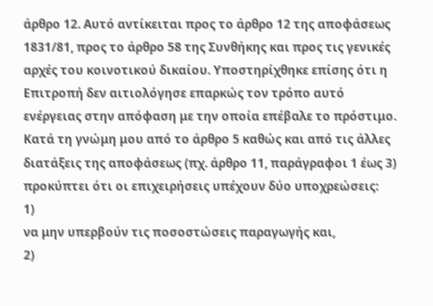άρθρο 12. Αυτό αντίκειται προς το άρθρο 12 της αποφάσεως 1831/81, προς το άρθρο 58 της Συνθήκης και προς τις γενικές αρχές του κοινοτικού δικαίου. Υποστηρίχθηκε επίσης ότι η Επιτροπή δεν αιτιολόγησε επαρκώς τον τρόπο αυτό ενέργειας στην απόφαση με την οποία επέβαλε το πρόστιμο. Κατά τη γνώμη μου από το άρθρο 5 καθώς και από τις άλλες διατάξεις της αποφάσεως (πχ. άρθρο 11, παράγραφοι 1 έως 3) προκύπτει ότι οι επιχειρήσεις υπέχουν δύο υποχρεώσεις:
1)
να μην υπερβούν τις ποσοστώσεις παραγωγής και,
2)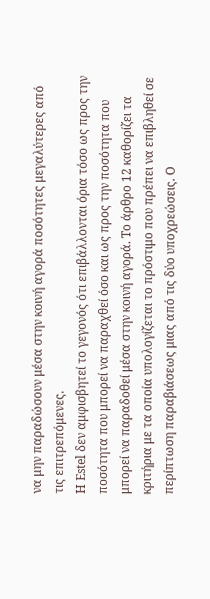να μην παραδώσουν μέσα στην κοινή αγορά ποσότητες μεγαλύτερες από τις επιτρεπόμενες.
Η Estel δεν αμφισβητεί το γεγονός ότι επιβάλλονται όρια τόσο ως προς την ποσότητα που μπορεί να παραχθεί όσο και ως προς την ποσότητα που μπορεί να παραδοθεί μέσα στην κοινή αγορά. Το άρθρο 12 καθορίζει τα κριτήρια με τα οποία υπολογίζεται το πρόστιμο που πρέπει να επιβληθεί σε περίπτωση παραβιάσεως μιας από τις δύο υποχρεώσεις. Ο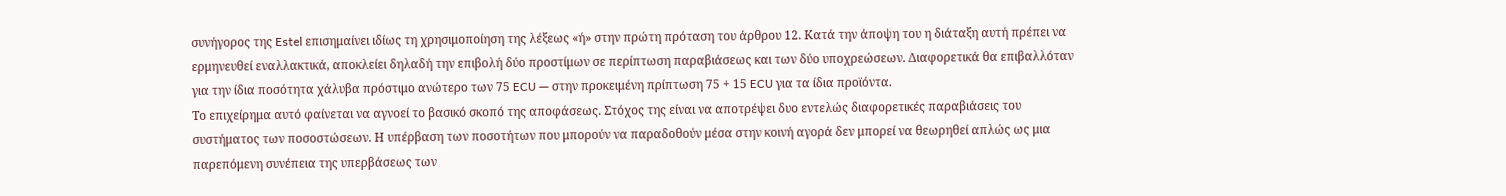συνήγορος της Estel επισημαίνει ιδίως τη χρησιμοποίηση της λέξεως «ή» στην πρώτη πρόταση του άρθρου 12. Κατά την άποψη του η διάταξη αυτή πρέπει να ερμηνευθεί εναλλακτικά, αποκλείει δηλαδή την επιβολή δύο προστίμων σε περίπτωση παραβιάσεως και των δύο υποχρεώσεων. Διαφορετικά θα επιβαλλόταν για την ίδια ποσότητα χάλυβα πρόστιμο ανώτερο των 75 ECU — στην προκειμένη πρίπτωση 75 + 15 ECU για τα ίδια προϊόντα.
Το επιχείρημα αυτό φαίνεται να αγνοεί το βασικό σκοπό της αποφάσεως. Στόχος της είναι να αποτρέψει δυο εντελώς διαφορετικές παραβιάσεις του συστήματος των ποσοστώσεων. Η υπέρβαση των ποσοτήτων που μπορούν να παραδοθούν μέσα στην κοινή αγορά δεν μπορεί να θεωρηθεί απλώς ως μια παρεπόμενη συνέπεια της υπερβάσεως των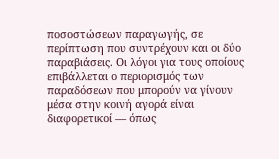ποσοστώσεων παραγωγής, σε περίπτωση που συντρέχουν και οι δύο παραβιάσεις. Οι λόγοι για τους οποίους επιβάλλεται ο περιορισμός των παραδόσεων που μπορούν να γίνουν μέσα στην κοινή αγορά είναι διαφορετικοί — όπως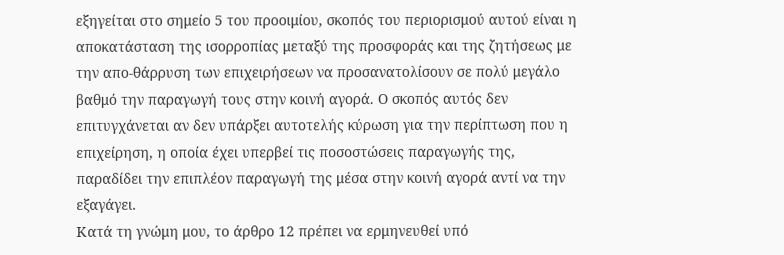εξηγείται στο σημείο 5 του προοιμίου, σκοπός του περιορισμού αυτού είναι η αποκατάσταση της ισορροπίας μεταξύ της προσφοράς και της ζητήσεως με την απο-θάρρυση των επιχειρήσεων να προσανατολίσουν σε πολύ μεγάλο βαθμό την παραγωγή τους στην κοινή αγορά. Ο σκοπός αυτός δεν επιτυγχάνεται αν δεν υπάρξει αυτοτελής κύρωση για την περίπτωση που η επιχείρηση, η οποία έχει υπερβεί τις ποσοστώσεις παραγωγής της, παραδίδει την επιπλέον παραγωγή της μέσα στην κοινή αγορά αντί να την εξαγάγει.
Κατά τη γνώμη μου, το άρθρο 12 πρέπει να ερμηνευθεί υπό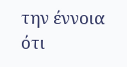την έννοια ότι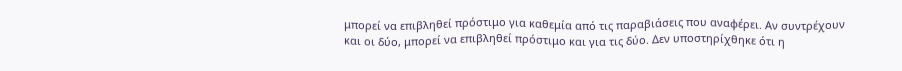μπορεί να επιβληθεί πρόστιμο για καθεμία από τις παραβιάσεις που αναφέρει. Αν συντρέχουν και οι δύο, μπορεί να επιβληθεί πρόστιμο και για τις δύο. Δεν υποστηρίχθηκε ότι η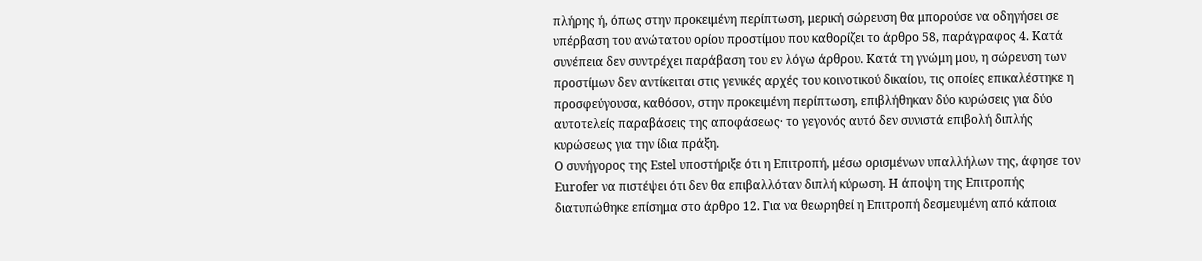πλήρης ή, όπως στην προκειμένη περίπτωση, μερική σώρευση θα μπορούσε να οδηγήσει σε υπέρβαση του ανώτατου ορίου προστίμου που καθορίζει το άρθρο 58, παράγραφος 4. Κατά συνέπεια δεν συντρέχει παράβαση του εν λόγω άρθρου. Κατά τη γνώμη μου, η σώρευση των προστίμων δεν αντίκειται στις γενικές αρχές του κοινοτικού δικαίου, τις οποίες επικαλέστηκε η προσφεύγουσα, καθόσον, στην προκειμένη περίπτωση, επιβλήθηκαν δύο κυρώσεις για δύο αυτοτελείς παραβάσεις της αποφάσεως· το γεγονός αυτό δεν συνιστά επιβολή διπλής κυρώσεως για την ίδια πράξη.
Ο συνήγορος της Estel υποστήριξε ότι η Επιτροπή, μέσω ορισμένων υπαλλήλων της, άφησε τον Eurofer να πιστέψει ότι δεν θα επιβαλλόταν διπλή κύρωση. Η άποψη της Επιτροπής διατυπώθηκε επίσημα στο άρθρο 12. Για να θεωρηθεί η Επιτροπή δεσμευμένη από κάποια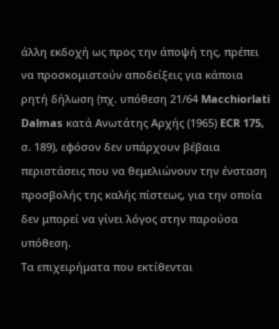άλλη εκδοχή ως προς την άποψή της, πρέπει να προσκομιστούν αποδείξεις για κάποια ρητή δήλωση (πχ. υπόθεση 21/64 Macchiorlati Dalmas κατά Ανωτάτης Αρχής (1965) ECR 175, σ. 189), εφόσον δεν υπάρχουν βέβαια περιστάσεις που να θεμελιώνουν την ένσταση προσβολής της καλής πίστεως, για την οποία δεν μπορεί να γίνει λόγος στην παρούσα υπόθεση.
Τα επιχειρήματα που εκτίθενται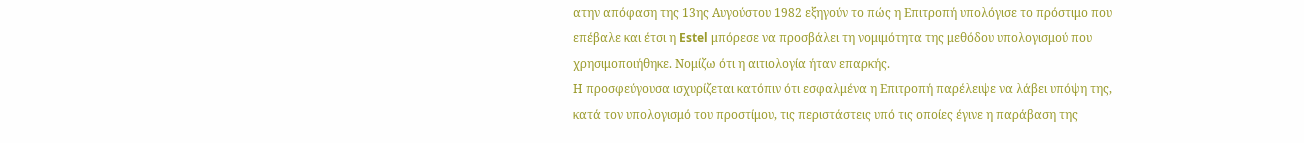ατην απόφαση της 13ης Αυγούστου 1982 εξηγούν το πώς η Επιτροπή υπολόγισε το πρόστιμο που επέβαλε και έτσι η Estel μπόρεσε να προσβάλει τη νομιμότητα της μεθόδου υπολογισμού που χρησιμοποιήθηκε. Νομίζω ότι η αιτιολογία ήταν επαρκής.
Η προσφεύγουσα ισχυρίζεται κατόπιν ότι εσφαλμένα η Επιτροπή παρέλειψε να λάβει υπόψη της, κατά τον υπολογισμό του προστίμου, τις περιστάστεις υπό τις οποίες έγινε η παράβαση της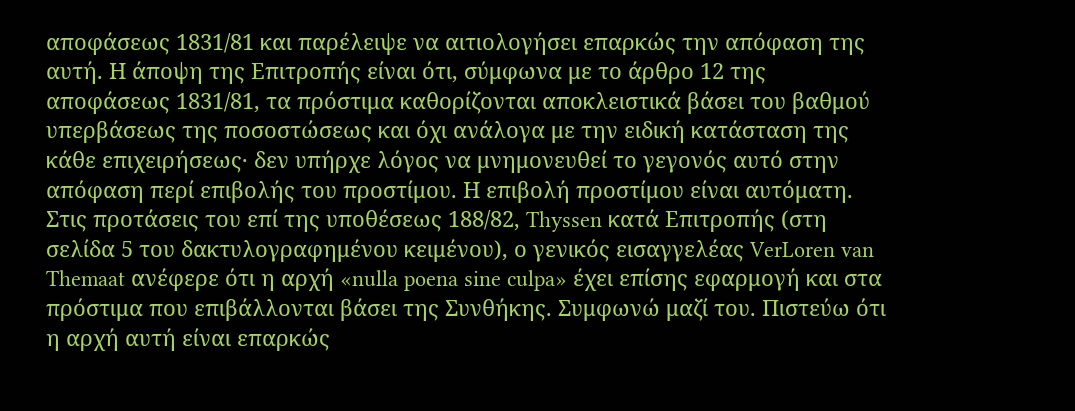αποφάσεως 1831/81 και παρέλειψε να αιτιολογήσει επαρκώς την απόφαση της αυτή. Η άποψη της Επιτροπής είναι ότι, σύμφωνα με το άρθρο 12 της αποφάσεως 1831/81, τα πρόστιμα καθορίζονται αποκλειστικά βάσει του βαθμού υπερβάσεως της ποσοστώσεως και όχι ανάλογα με την ειδική κατάσταση της κάθε επιχειρήσεως· δεν υπήρχε λόγος να μνημονευθεί το γεγονός αυτό στην απόφαση περί επιβολής του προστίμου. Η επιβολή προστίμου είναι αυτόματη.
Στις προτάσεις του επί της υποθέσεως 188/82, Thyssen κατά Επιτροπής (στη σελίδα 5 του δακτυλογραφημένου κειμένου), ο γενικός εισαγγελέας VerLoren van Themaat ανέφερε ότι η αρχή «nulla poena sine culpa» έχει επίσης εφαρμογή και στα πρόστιμα που επιβάλλονται βάσει της Συνθήκης. Συμφωνώ μαζί του. Πιστεύω ότι η αρχή αυτή είναι επαρκώς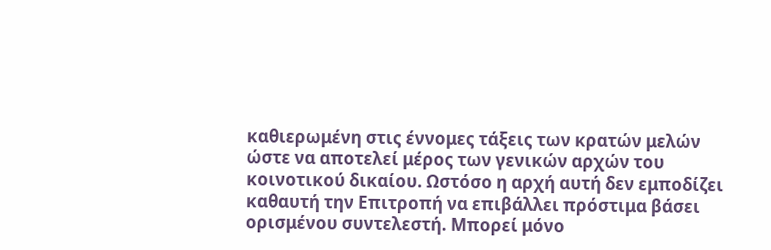καθιερωμένη στις έννομες τάξεις των κρατών μελών ώστε να αποτελεί μέρος των γενικών αρχών του κοινοτικού δικαίου. Ωστόσο η αρχή αυτή δεν εμποδίζει καθαυτή την Επιτροπή να επιβάλλει πρόστιμα βάσει ορισμένου συντελεστή. Μπορεί μόνο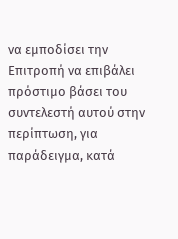να εμποδίσει την Επιτροπή να επιβάλει πρόστιμο βάσει του συντελεστή αυτού στην περίπτωση, για παράδειγμα, κατά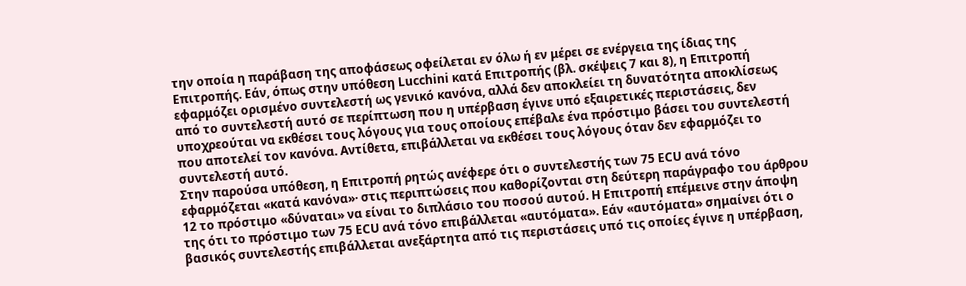την οποία η παράβαση της αποφάσεως οφείλεται εν όλω ή εν μέρει σε ενέργεια της ίδιας της Επιτροπής. Εάν, όπως στην υπόθεση Lucchini κατά Επιτροπής (βλ. σκέψεις 7 και 8), η Επιτροπή εφαρμόζει ορισμένο συντελεστή ως γενικό κανόνα, αλλά δεν αποκλείει τη δυνατότητα αποκλίσεως από το συντελεστή αυτό σε περίπτωση που η υπέρβαση έγινε υπό εξαιρετικές περιστάσεις, δεν υποχρεούται να εκθέσει τους λόγους για τους οποίους επέβαλε ένα πρόστιμο βάσει του συντελεστή που αποτελεί τον κανόνα. Αντίθετα, επιβάλλεται να εκθέσει τους λόγους όταν δεν εφαρμόζει το συντελεστή αυτό.
Στην παρούσα υπόθεση, η Επιτροπή ρητώς ανέφερε ότι ο συντελεστής των 75 ECU ανά τόνο εφαρμόζεται «κατά κανόνα»· στις περιπτώσεις που καθορίζονται στη δεύτερη παράγραφο του άρθρου 12 το πρόστιμο «δύναται» να είναι το διπλάσιο του ποσού αυτού. Η Επιτροπή επέμεινε στην άποψη της ότι το πρόστιμο των 75 ECU ανά τόνο επιβάλλεται «αυτόματα». Εάν «αυτόματα» σημαίνει ότι ο βασικός συντελεστής επιβάλλεται ανεξάρτητα από τις περιστάσεις υπό τις οποίες έγινε η υπέρβαση,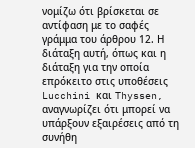νομίζω ότι βρίσκεται σε αντίφαση με το σαφές γράμμα του άρθρου 12. Η διάταξη αυτή, όπως και η διάταξη για την οποία επρόκειτο στις υποθέσεις Lucchini και Thyssen, αναγνωρίζει ότι μπορεί να υπάρξουν εξαιρέσεις από τη συνήθη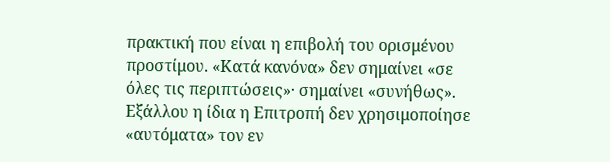πρακτική που είναι η επιβολή του ορισμένου προστίμου. «Κατά κανόνα» δεν σημαίνει «σε όλες τις περιπτώσεις»· σημαίνει «συνήθως». Εξάλλου η ίδια η Επιτροπή δεν χρησιμοποίησε «αυτόματα» τον εν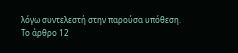λόγω συντελεστή στην παρούσα υπόθεση. Το άρθρο 12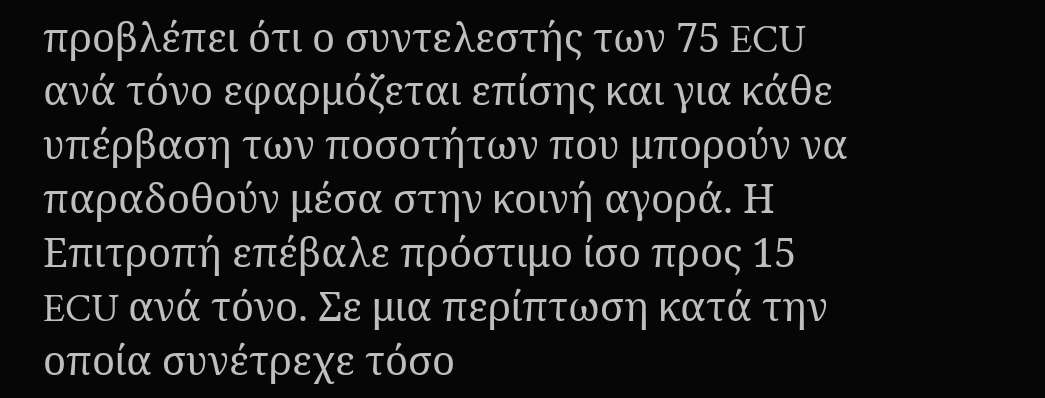προβλέπει ότι ο συντελεστής των 75 ECU ανά τόνο εφαρμόζεται επίσης και για κάθε υπέρβαση των ποσοτήτων που μπορούν να παραδοθούν μέσα στην κοινή αγορά. Η Επιτροπή επέβαλε πρόστιμο ίσο προς 15 ECU ανά τόνο. Σε μια περίπτωση κατά την οποία συνέτρεχε τόσο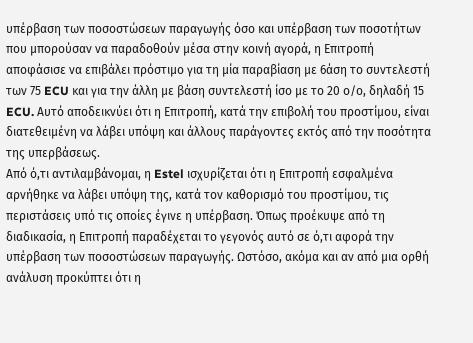υπέρβαση των ποσοστώσεων παραγωγής όσο και υπέρβαση των ποσοτήτων που μπορούσαν να παραδοθούν μέσα στην κοινή αγορά, η Επιτροπή αποφάσισε να επιβάλει πρόστιμο για τη μία παραβίαση με 6άση το συντελεστή των 75 ECU και για την άλλη με βάση συντελεστή ίσο με το 20 ο/ο, δηλαδή 15 ECU. Αυτό αποδεικνύει ότι η Επιτροπή, κατά την επιβολή του προστίμου, είναι διατεθειμένη να λάβει υπόψη και άλλους παράγοντες εκτός από την ποσότητα της υπερβάσεως.
Από ό,τι αντιλαμβάνομαι, η Estel ισχυρίζεται ότι η Επιτροπή εσφαλμένα αρνήθηκε να λάβει υπόψη της, κατά τον καθορισμό του προστίμου, τις περιστάσεις υπό τις οποίες έγινε η υπέρβαση. Όπως προέκυψε από τη διαδικασία, η Επιτροπή παραδέχεται το γεγονός αυτό σε ό,τι αφορά την υπέρβαση των ποσοστώσεων παραγωγής. Ωστόσο, ακόμα και αν από μια ορθή ανάλυση προκύπτει ότι η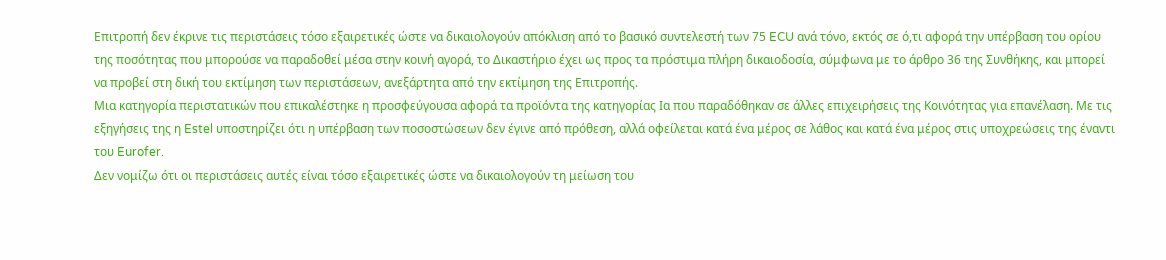Επιτροπή δεν έκρινε τις περιστάσεις τόσο εξαιρετικές ώστε να δικαιολογούν απόκλιση από το βασικό συντελεστή των 75 ECU ανά τόνο, εκτός σε ό,τι αφορά την υπέρβαση του ορίου της ποσότητας που μπορούσε να παραδοθεί μέσα στην κοινή αγορά, το Δικαστήριο έχει ως προς τα πρόστιμα πλήρη δικαιοδοσία, σύμφωνα με το άρθρο 36 της Συνθήκης, και μπορεί να προβεί στη δική του εκτίμηση των περιστάσεων, ανεξάρτητα από την εκτίμηση της Επιτροπής.
Μια κατηγορία περιστατικών που επικαλέστηκε η προσφεύγουσα αφορά τα προϊόντα της κατηγορίας Ια που παραδόθηκαν σε άλλες επιχειρήσεις της Κοινότητας για επανέλαση. Με τις εξηγήσεις της η Estel υποστηρίζει ότι η υπέρβαση των ποσοστώσεων δεν έγινε από πρόθεση, αλλά οφείλεται κατά ένα μέρος σε λάθος και κατά ένα μέρος στις υποχρεώσεις της έναντι του Eurofer.
Δεν νομίζω ότι οι περιστάσεις αυτές είναι τόσο εξαιρετικές ώστε να δικαιολογούν τη μείωση του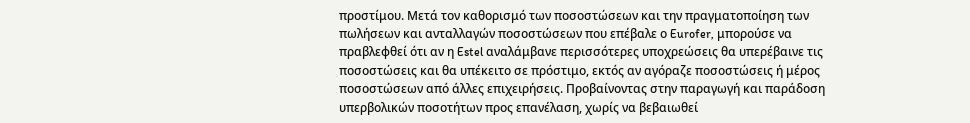προστίμου. Μετά τον καθορισμό των ποσοστώσεων και την πραγματοποίηση των πωλήσεων και ανταλλαγών ποσοστώσεων που επέβαλε ο Eurofer, μπορούσε να πραβλεφθεί ότι αν η Estel αναλάμβανε περισσότερες υποχρεώσεις θα υπερέβαινε τις ποσοστώσεις και θα υπέκειτο σε πρόστιμο, εκτός αν αγόραζε ποσοστώσεις ή μέρος ποσοστώσεων από άλλες επιχειρήσεις. Προβαίνοντας στην παραγωγή και παράδοση υπερβολικών ποσοτήτων προς επανέλαση, χωρίς να βεβαιωθεί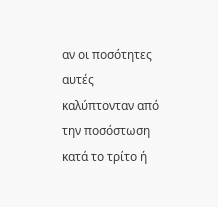αν οι ποσότητες αυτές καλύπτονταν από την ποσόστωση κατά το τρίτο ή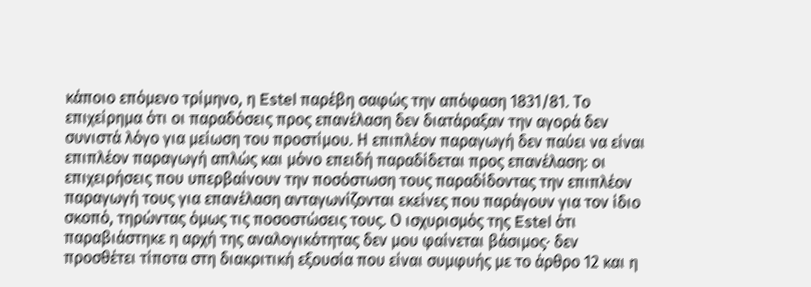κάποιο επόμενο τρίμηνο, η Estel παρέβη σαφώς την απόφαση 1831/81. Το επιχείρημα ότι οι παραδόσεις προς επανέλαση δεν διατάραξαν την αγορά δεν συνιστά λόγο για μείωση του προστίμου. Η επιπλέον παραγωγή δεν παύει να είναι επιπλέον παραγωγή απλώς και μόνο επειδή παραδίδεται προς επανέλαση: οι επιχειρήσεις που υπερβαίνουν την ποσόστωση τους παραδίδοντας την επιπλέον παραγωγή τους για επανέλαση ανταγωνίζονται εκείνες που παράγουν για τον ίδιο σκοπό, τηρώντας όμως τις ποσοστώσεις τους. Ο ισχυρισμός της Estel ότι παραβιάστηκε η αρχή της αναλογικότητας δεν μου φαίνεται βάσιμος· δεν προσθέτει τίποτα στη διακριτική εξουσία που είναι συμφυής με το άρθρο 12 και η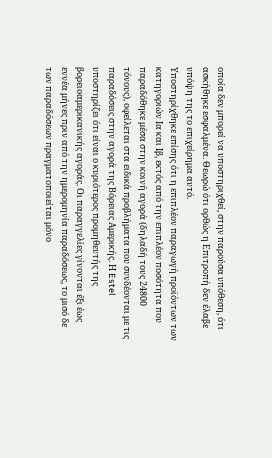οποία δεν μπορεί να υποστηριχθεί, στην παρούσα υπόθεση, ότι ασκήθηκε εσφαλμένα. Θεωρώ ότι ορθώς η Επιτροπή δεν έλαβε υπόψη της το επιχείρημα αυτό.
Υποστηρίχθηκε επίσης ότι η επιπλέον παραγωγή προϊόντων των κατηγοριών Ια και Iβ, εκτός από την επιπλέον ποσότητα που παραδόθηκε μέσα στην κοινή αγορά (δηλαδή τους 24800 τόνους), οφείλεται στα ειδικά προβλήματα που συνδέονται με τις παραδόσεις στην αγορά της Βόρειας Αμερικής. Η Estel υποστηρίζει ότι είναι ο κυριότερος προμηθευτής της βορειοαμερικανικής αγοράς. Οι παραγγελίες γίνονται έξι έως εννέα μήνες πριν από την ημερομηνία παραδόσεως, το μισό δε των παραδόσεων πραγματοποιείται μόνο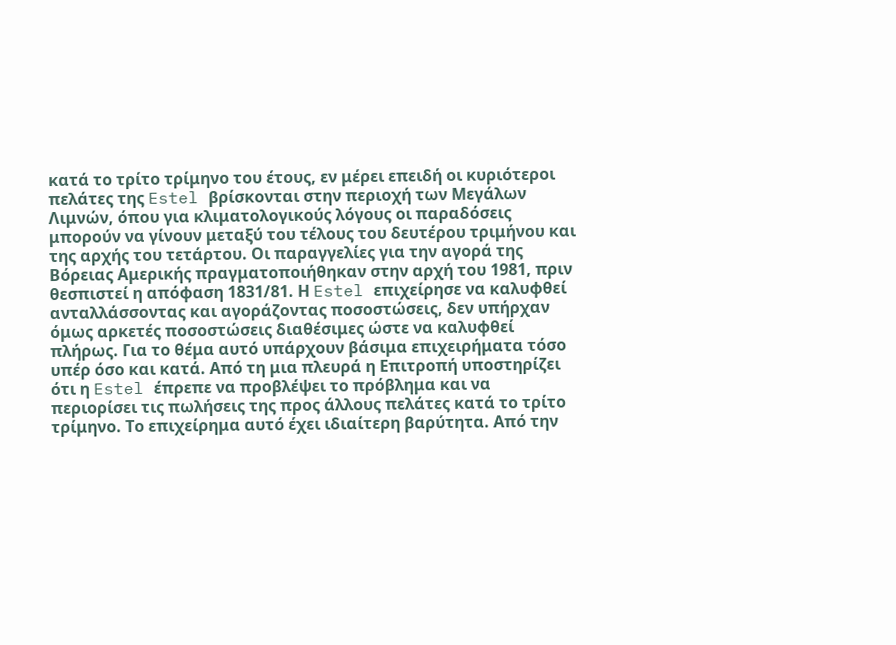κατά το τρίτο τρίμηνο του έτους, εν μέρει επειδή οι κυριότεροι πελάτες της Estel βρίσκονται στην περιοχή των Μεγάλων Λιμνών, όπου για κλιματολογικούς λόγους οι παραδόσεις μπορούν να γίνουν μεταξύ του τέλους του δευτέρου τριμήνου και της αρχής του τετάρτου. Οι παραγγελίες για την αγορά της Βόρειας Αμερικής πραγματοποιήθηκαν στην αρχή του 1981, πριν θεσπιστεί η απόφαση 1831/81. Η Estel επιχείρησε να καλυφθεί ανταλλάσσοντας και αγοράζοντας ποσοστώσεις, δεν υπήρχαν όμως αρκετές ποσοστώσεις διαθέσιμες ώστε να καλυφθεί πλήρως. Για το θέμα αυτό υπάρχουν βάσιμα επιχειρήματα τόσο υπέρ όσο και κατά. Από τη μια πλευρά η Επιτροπή υποστηρίζει ότι η Estel έπρεπε να προβλέψει το πρόβλημα και να περιορίσει τις πωλήσεις της προς άλλους πελάτες κατά το τρίτο τρίμηνο. Το επιχείρημα αυτό έχει ιδιαίτερη βαρύτητα. Από την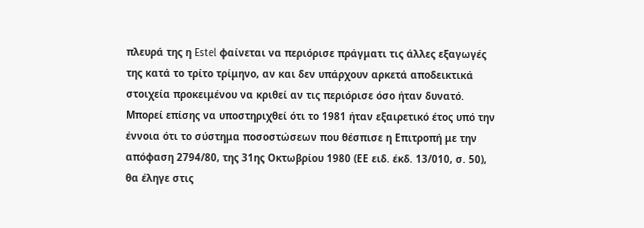πλευρά της η Estel φαίνεται να περιόρισε πράγματι τις άλλες εξαγωγές της κατά το τρίτο τρίμηνο, αν και δεν υπάρχουν αρκετά αποδεικτικά στοιχεία προκειμένου να κριθεί αν τις περιόρισε όσο ήταν δυνατό. Μπορεί επίσης να υποστηριχθεί ότι το 1981 ήταν εξαιρετικό έτος υπό την έννοια ότι το σύστημα ποσοστώσεων που θέσπισε η Επιτροπή με την απόφαση 2794/80, της 31ης Οκτωβρίου 1980 (ΕΕ ειδ. έκδ. 13/010, σ. 50), θα έληγε στις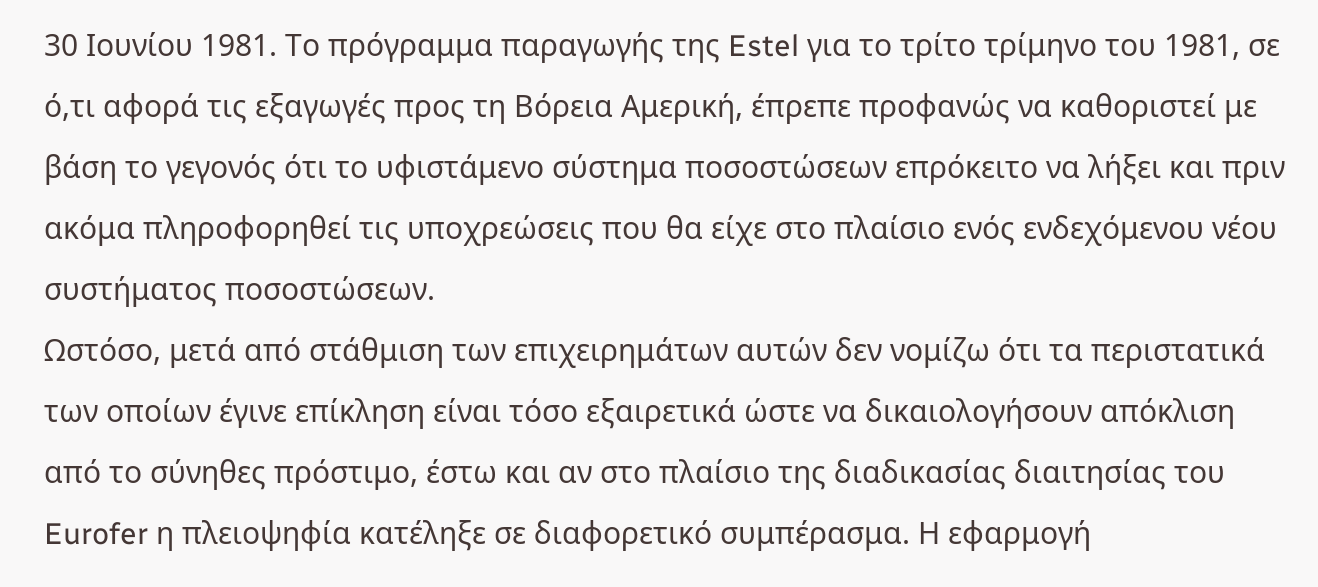30 Ιουνίου 1981. Το πρόγραμμα παραγωγής της Estel για το τρίτο τρίμηνο του 1981, σε ό,τι αφορά τις εξαγωγές προς τη Βόρεια Αμερική, έπρεπε προφανώς να καθοριστεί με βάση το γεγονός ότι το υφιστάμενο σύστημα ποσοστώσεων επρόκειτο να λήξει και πριν ακόμα πληροφορηθεί τις υποχρεώσεις που θα είχε στο πλαίσιο ενός ενδεχόμενου νέου συστήματος ποσοστώσεων.
Ωστόσο, μετά από στάθμιση των επιχειρημάτων αυτών δεν νομίζω ότι τα περιστατικά των οποίων έγινε επίκληση είναι τόσο εξαιρετικά ώστε να δικαιολογήσουν απόκλιση από το σύνηθες πρόστιμο, έστω και αν στο πλαίσιο της διαδικασίας διαιτησίας του Eurofer η πλειοψηφία κατέληξε σε διαφορετικό συμπέρασμα. Η εφαρμογή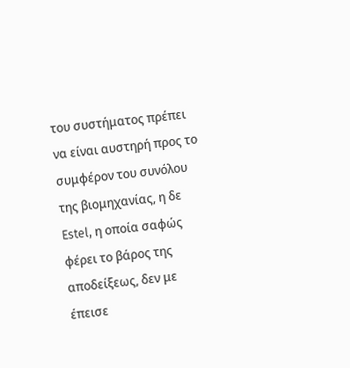του συστήματος πρέπει να είναι αυστηρή προς το συμφέρον του συνόλου της βιομηχανίας, η δε Estel, η οποία σαφώς φέρει το βάρος της αποδείξεως, δεν με έπεισε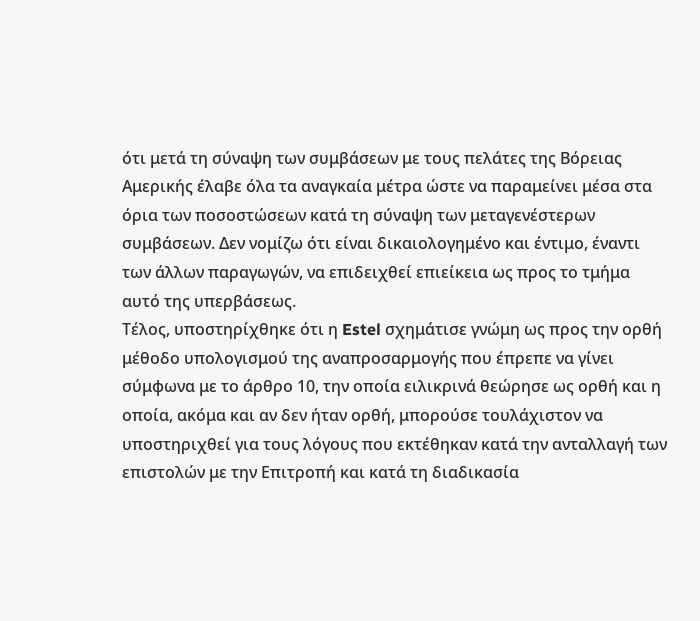ότι μετά τη σύναψη των συμβάσεων με τους πελάτες της Βόρειας Αμερικής έλαβε όλα τα αναγκαία μέτρα ώστε να παραμείνει μέσα στα όρια των ποσοστώσεων κατά τη σύναψη των μεταγενέστερων συμβάσεων. Δεν νομίζω ότι είναι δικαιολογημένο και έντιμο, έναντι των άλλων παραγωγών, να επιδειχθεί επιείκεια ως προς το τμήμα αυτό της υπερβάσεως.
Τέλος, υποστηρίχθηκε ότι η Estel σχημάτισε γνώμη ως προς την ορθή μέθοδο υπολογισμού της αναπροσαρμογής που έπρεπε να γίνει σύμφωνα με το άρθρο 10, την οποία ειλικρινά θεώρησε ως ορθή και η οποία, ακόμα και αν δεν ήταν ορθή, μπορούσε τουλάχιστον να υποστηριχθεί για τους λόγους που εκτέθηκαν κατά την ανταλλαγή των επιστολών με την Επιτροπή και κατά τη διαδικασία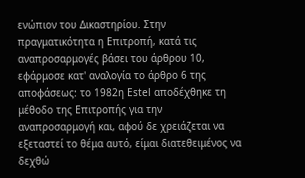ενώπιον του Δικαστηρίου. Στην πραγματικότητα η Επιτροπή, κατά τις αναπροσαρμογές βάσει του άρθρου 10, εφάρμοσε κατ' αναλογία το άρθρο 6 της αποφάσεως: το 1982η Estel αποδέχθηκε τη μέθοδο της Επιτροπής για την αναπροσαρμογή και, αφού δε χρειάζεται να εξεταστεί το θέμα αυτό, είμαι διατεθειμένος να δεχθώ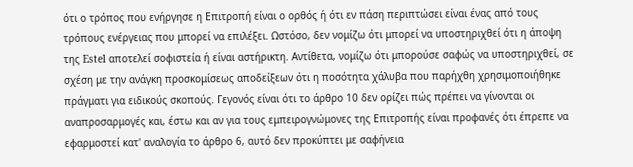ότι ο τρόπος που ενήργησε η Επιτροπή είναι ο ορθός ή ότι εν πάση περιπτώσει είναι ένας από τους τρόπους ενέργειας που μπορεί να επιλέξει. Ωστόσο, δεν νομίζω ότι μπορεί να υποστηριχθεί ότι η άποψη της Estel αποτελεί σοφιστεία ή είναι αστήρικτη. Αντίθετα, νομίζω ότι μπορούσε σαφώς να υποστηριχθεί, σε σχέση με την ανάγκη προσκομίσεως αποδείξεων ότι η ποσότητα χάλυβα που παρήχθη χρησιμοποιήθηκε πράγματι για ειδικούς σκοπούς. Γεγονός είναι ότι το άρθρο 10 δεν ορίζει πώς πρέπει να γίνονται οι αναπροσαρμογές και, έστω και αν για τους εμπειρογνώμονες της Επιτροπής είναι προφανές ότι έπρεπε να εφαρμοστεί κατ' αναλογία το άρθρο 6, αυτό δεν προκύπτει με σαφήνεια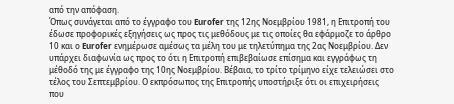από την απόφαση.
Όπως συνάγεται από το έγγραφο του Eurofer της 12ης Νοεμβρίου 1981, η Επιτροπή του έδωσε προφορικές εξηγήσεις ως προς τις μεθόδους με τις οποίες θα εφάρμοζε το άρθρο 10 και ο Eurofer ενημέρωσε αμέσως τα μέλη του με τηλετύπημα της 2ας Νοεμβρίου. Δεν υπάρχει διαφωνία ως προς το ότι η Επιτροπή επιβεβαίωσε επίσημα και εγγράφως τη μέθοδό της με έγγραφο της 10ης Νοεμβρίου. Βέβαια, το τρίτο τρίμηνο είχε τελειώσει στο τέλος του Σεπτεμβρίου. Ο εκπρόσωπος της Επιτροπής υποστήριξε ότι οι επιχειρήσεις που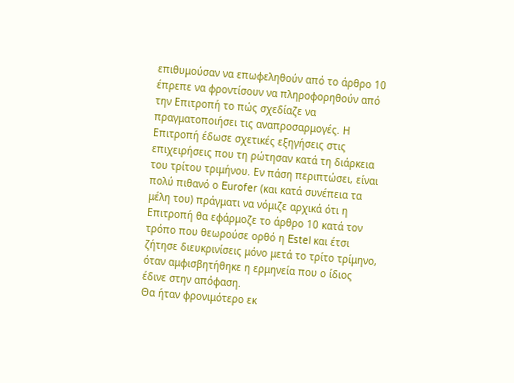επιθυμούσαν να επωφεληθούν από το άρθρο 10 έπρεπε να φροντίσουν να πληροφορηθούν από την Επιτροπή το πώς σχεδίαζε να πραγματοποιήσει τις αναπροσαρμογές. Η Επιτροπή έδωσε σχετικές εξηγήσεις στις επιχειρήσεις που τη ρώτησαν κατά τη διάρκεια του τρίτου τριμήνου. Εν πάση περιπτώσει, είναι πολύ πιθανό ο Eurofer (και κατά συνέπεια τα μέλη του) πράγματι να νόμιζε αρχικά ότι η Επιτροπή θα εφάρμοζε το άρθρο 10 κατά τον τρόπο που θεωρούσε ορθό η Estel και έτσι ζήτησε διευκρινίσεις μόνο μετά το τρίτο τρίμηνο, όταν αμφισβητήθηκε η ερμηνεία που ο ίδιος έδινε στην απόφαση.
Θα ήταν φρονιμότερο εκ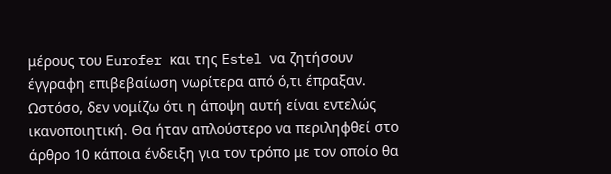μέρους του Eurofer και της Estel να ζητήσουν έγγραφη επιβεβαίωση νωρίτερα από ό,τι έπραξαν. Ωστόσο, δεν νομίζω ότι η άποψη αυτή είναι εντελώς ικανοποιητική. Θα ήταν απλούστερο να περιληφθεί στο άρθρο 10 κάποια ένδειξη για τον τρόπο με τον οποίο θα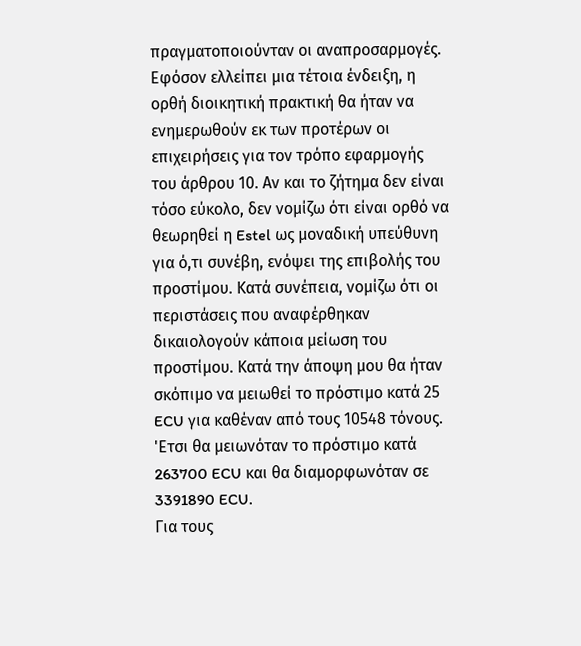πραγματοποιούνταν οι αναπροσαρμογές. Εφόσον ελλείπει μια τέτοια ένδειξη, η ορθή διοικητική πρακτική θα ήταν να ενημερωθούν εκ των προτέρων οι επιχειρήσεις για τον τρόπο εφαρμογής του άρθρου 10. Αν και το ζήτημα δεν είναι τόσο εύκολο, δεν νομίζω ότι είναι ορθό να θεωρηθεί η Estel ως μοναδική υπεύθυνη για ό,τι συνέβη, ενόψει της επιβολής του προστίμου. Κατά συνέπεια, νομίζω ότι οι περιστάσεις που αναφέρθηκαν δικαιολογούν κάποια μείωση του προστίμου. Κατά την άποψη μου θα ήταν σκόπιμο να μειωθεί το πρόστιμο κατά 25 ECU για καθέναν από τους 10548 τόνους. 'Ετσι θα μειωνόταν το πρόστιμο κατά 263700 ECU και θα διαμορφωνόταν σε 3391890 ECU.
Για τους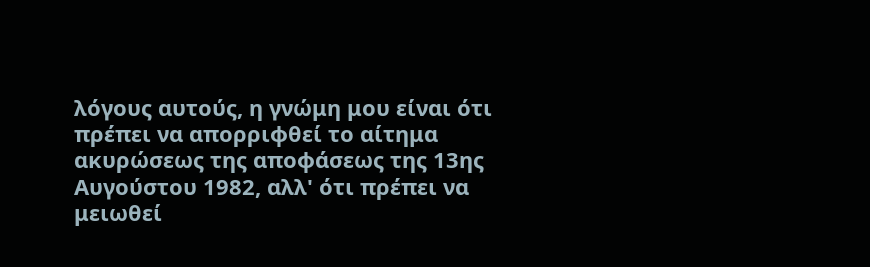λόγους αυτούς, η γνώμη μου είναι ότι πρέπει να απορριφθεί το αίτημα ακυρώσεως της αποφάσεως της 13ης Αυγούστου 1982, αλλ' ότι πρέπει να μειωθεί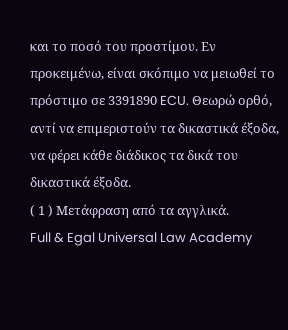και το ποσό του προστίμου. Εν προκειμένω, είναι σκόπιμο να μειωθεί το πρόστιμο σε 3391890 ECU. Θεωρώ ορθό, αντί να επιμεριστούν τα δικαστικά έξοδα, να φέρει κάθε διάδικος τα δικά του δικαστικά έξοδα.
( 1 ) Μετάφραση από τα αγγλικά.
Full & Egal Universal Law Academy